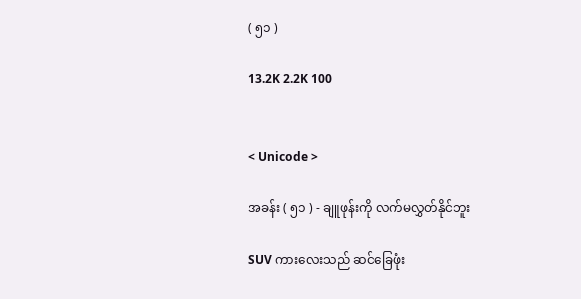( ၅၁ )

13.2K 2.2K 100


< Unicode >

အခန်း ( ၅၁ ) - ချူဖုန်းကို လက်မလွှတ်နိုင်ဘူး

SUV ကားလေးသည် ဆင်ခြေဖုံး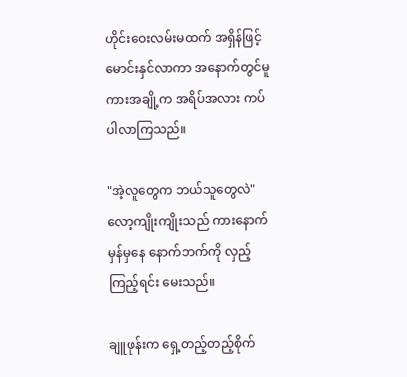ဟိုင်းဝေးလမ်းမထက် အရှိန်ဖြင့် မောင်းနှင်လာကာ အနောက်တွင်မူ ကားအချို့က အရိပ်အလား ကပ်ပါလာကြသည်။

"အဲ့လူတွေက ဘယ်သူတွေလဲ" လော့ကျိုးကျိုးသည် ကားနောက်မှန်မှနေ နောက်ဘက်ကို လှည့်ကြည့်ရင်း မေးသည်။

ချူဖုန်းက ရှေ့တည့်တည့်စိုက်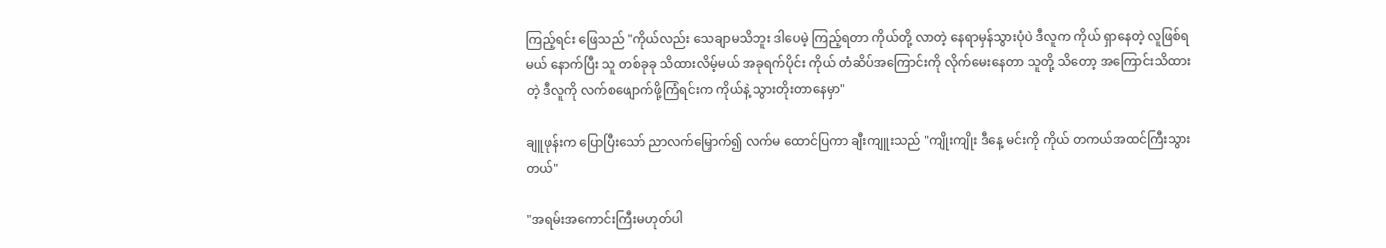ကြည့်ရင်း ဖြေသည် "ကိုယ်လည်း သေချာမသိဘူး ဒါပေမဲ့ ကြည့်ရတာ ကိုယ်တို့ လာတဲ့ နေရာမှန်သွားပုံပဲ ဒီလူက ကိုယ် ရှာနေတဲ့ လူဖြစ်ရမယ် နောက်ပြီး သူ တစ်ခုခု သိထားလိမ့်မယ် အခုရက်ပိုင်း ကိုယ် တံဆိပ်အကြောင်းကို လိုက်မေးနေတာ သူတို့ သိတော့ အကြောင်းသိထားတဲ့ ဒီလူကို လက်စဖျောက်ဖို့ကြံရင်းက ကိုယ်နဲ့ သွားတိုးတာနေမှာ"

ချူဖုန်းက ပြောပြီးသော် ညာလက်မြှောက်၍ လက်မ ထောင်ပြကာ ချီးကျူးသည် "ကျိုးကျိုး ဒီနေ့ မင်းကို ကိုယ် တကယ်အထင်ကြီးသွားတယ်"

"အရမ်းအကောင်းကြီးမဟုတ်ပါ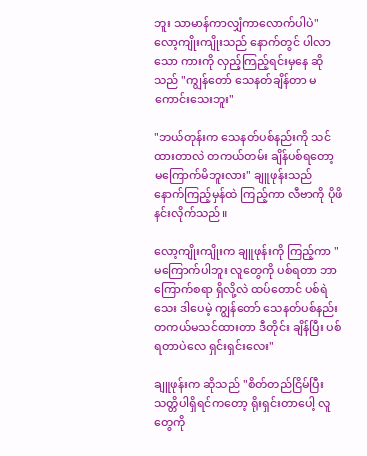ဘူး သာမာန်ကာလျှံကာလောက်ပါပဲ" လော့ကျိုးကျိုးသည် နောက်တွင် ပါလာသော ကားကို လှည့်ကြည့်ရင်းမှနေ ဆိုသည် "ကျွန်တော် သေနတ်ချိန်တာ မကောင်းသေးဘူး"

"ဘယ်တုန်းက သေနတ်ပစ်နည်းကို သင်ထားတာလဲ တကယ်တမ်း ချိန်ပစ်ရတော့ မကြောက်မိဘူးလား" ချူဖုန်းသည် နောက်ကြည့်မှန်ထဲ ကြည့်ကာ လီဗာကို ပိုဖိနင်းလိုက်သည်။

လော့ကျိုးကျိုးက ချူဖုန်းကို ကြည့်ကာ "မကြောက်ပါဘူး လူတွေကို ပစ်ရတာ ဘာကြောက်စရာ ရှိလို့လဲ ထပ်တောင် ပစ်ရဲသေး ဒါပေမဲ့ ကျွန်တော် သေနတ်ပစ်နည်း တကယ်မသင်ထားတာ ဒီတိုင်း ချိန်ပြီး ပစ်ရတာပဲလေ ရှင်းရှင်းလေး"

ချူဖုန်းက ဆိုသည် "စိတ်တည်ငြိမ်ပြီး သတ္တိပါရှိရင်ကတော့ ရိုးရှင်းတာပေါ့ လူတွေကို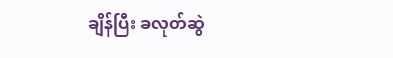ချိန်ပြီး ခလုတ်ဆွဲ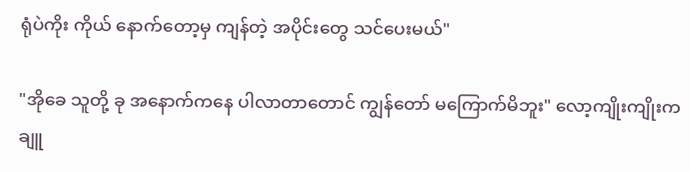ရုံပဲကိုး ကိုယ် နောက်တော့မှ ကျန်တဲ့ အပိုင်းတွေ သင်ပေးမယ်"

"အိုခေ သူတို့ ခု အနောက်ကနေ ပါလာတာတောင် ကျွန်တော် မကြောက်မိဘူး" လော့ကျိုးကျိုးက ချူ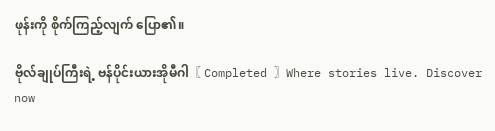ဖုန်းကို စိုက်ကြည့်လျက် ပြော၏။

ဗိုလ်ချုပ်ကြီးရဲ့ ဗန်ပိုင်းယားအိုမီဂါ〖 Completed 〗Where stories live. Discover now